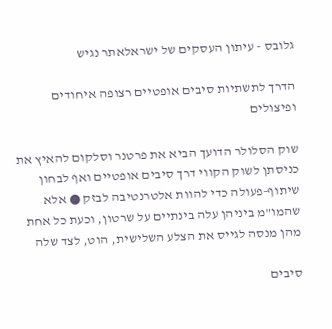גלובס - עיתון העסקים של ישראלאתר נגיש

הדרך לתשתיות סיבים אופטיים רצופה איחודים ופיצולים

שוק הסלולר הדועך הביא את פרטנר וסלקום להאיץ את כניסתן לשוק הקווי דרך סיבים אופטיים ואף לבחון שיתוף-פעולה כדי להוות אלטרנטיבה לבזק ● אלא שהמו"מ ביניהן עלה בינתיים על שרטון, וכעת כל אחת מהן מנסה לגייס את הצלע השלישית, הוט, לצד שלה

סיבים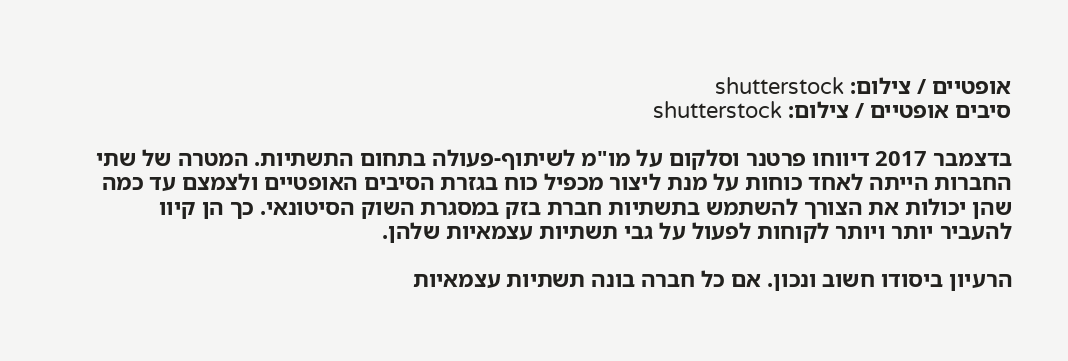אופטיים / צילום: shutterstock
סיבים אופטיים / צילום: shutterstock

בדצמבר 2017 דיווחו פרטנר וסלקום על מו"מ לשיתוף-פעולה בתחום התשתיות. המטרה של שתי החברות הייתה לאחד כוחות על מנת ליצור מכפיל כוח בגזרת הסיבים האופטיים ולצמצם עד כמה שהן יכולות את הצורך להשתמש בתשתיות חברת בזק במסגרת השוק הסיטונאי. כך הן קיוו להעביר יותר ויותר לקוחות לפעול על גבי תשתיות עצמאיות שלהן.

הרעיון ביסודו חשוב ונכון. אם כל חברה בונה תשתיות עצמאיות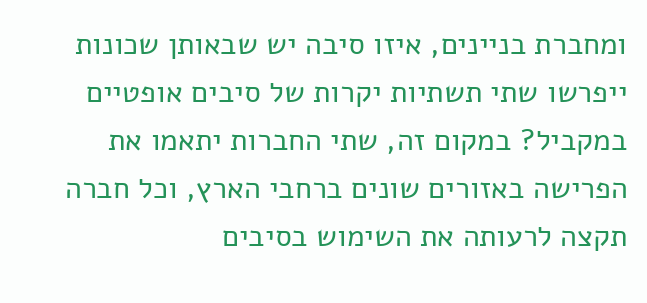ומחברת בניינים, איזו סיבה יש שבאותן שכונות ייפרשו שתי תשתיות יקרות של סיבים אופטיים במקביל? במקום זה, שתי החברות יתאמו את הפרישה באזורים שונים ברחבי הארץ, וכל חברה תקצה לרעותה את השימוש בסיבים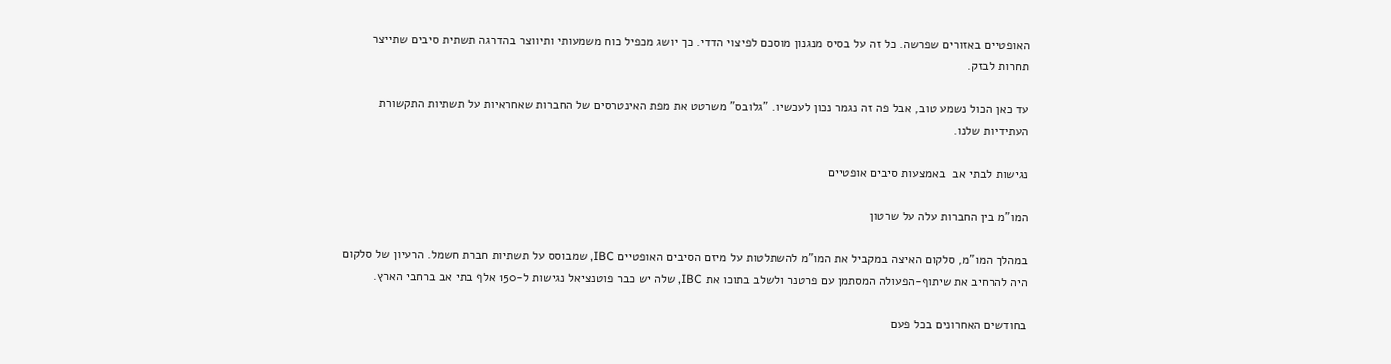האופטיים באזורים שפרשה. כל זה על בסיס מנגנון מוסכם לפיצוי הדדי. כך יושג מכפיל כוח משמעותי ותיווצר בהדרגה תשתית סיבים שתייצר תחרות לבזק.

עד כאן הכול נשמע טוב, אבל פה זה נגמר נכון לעכשיו. "גלובס" משרטט את מפת האינטרסים של החברות שאחראיות על תשתיות התקשורת העתידיות שלנו.

נגישות לבתי אב  באמצעות סיבים אופטיים

המו"מ בין החברות עלה על שרטון

במהלך המו"מ, סלקום האיצה במקביל את המו"מ להשתלטות על מיזם הסיבים האופטיים IBC, שמבוסס על תשתיות חברת חשמל. הרעיון של סלקום היה להרחיב את שיתוף-הפעולה המסתמן עם פרטנר ולשלב בתוכו את IBC, שלה יש כבר פוטנציאל נגישות ל-150 אלף בתי אב ברחבי הארץ.

בחודשים האחרונים בכל פעם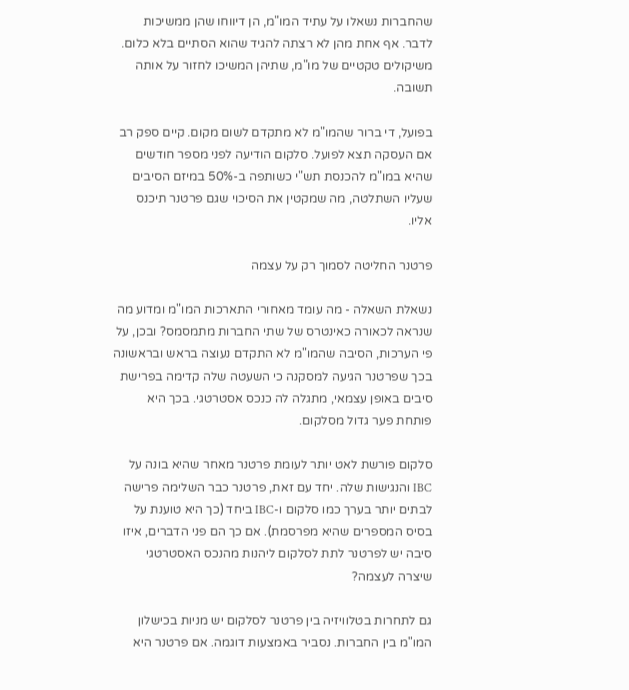שהחברות נשאלו על עתיד המו"מ, הן דיווחו שהן ממשיכות לדבר. אף אחת מהן לא רצתה להגיד שהוא הסתיים בלא כלום. משיקולים טקטיים של מו"מ, שתיהן המשיכו לחזור על אותה תשובה.

בפועל, די ברור שהמו"מ לא מתקדם לשום מקום. קיים ספק רב אם העסקה תצא לפועל. סלקום הודיעה לפני מספר חודשים שהיא במו"מ להכנסת תש"י כשותפה ב-50% במיזם הסיבים שעליו השתלטה, מה שמקטין את הסיכוי שגם פרטנר תיכנס אליו.

פרטנר החליטה לסמוך רק על עצמה

נשאלת השאלה - מה עומד מאחורי התארכות המו"מ ומדוע מה שנראה לכאורה כאינטרס של שתי החברות מתמסמס? ובכן, על פי הערכות, הסיבה שהמו"מ לא התקדם נעוצה בראש ובראשונה בכך שפרטנר הגיעה למסקנה כי השעטה שלה קדימה בפרישת סיבים באופן עצמאי, מתגלה לה כנכס אסטרטגי. בכך היא פותחת פער גדול מסלקום.

סלקום פורשת לאט יותר לעומת פרטנר מאחר שהיא בונה על IBC והנגישות שלה. יחד עם זאת, פרטנר כבר השלימה פרישה לבתים יותר בערך כמו סלקום ו-IBC ביחד (כך היא טוענת על בסיס המספרים שהיא מפרסמת). אם כך הם פני הדברים, איזו סיבה יש לפרטנר לתת לסלקום ליהנות מהנכס האסטרטגי שיצרה לעצמה?

גם לתחרות בטלוויזיה בין פרטנר לסלקום יש מניות בכישלון המו"מ בין החברות. נסביר באמצעות דוגמה. אם פרטנר היא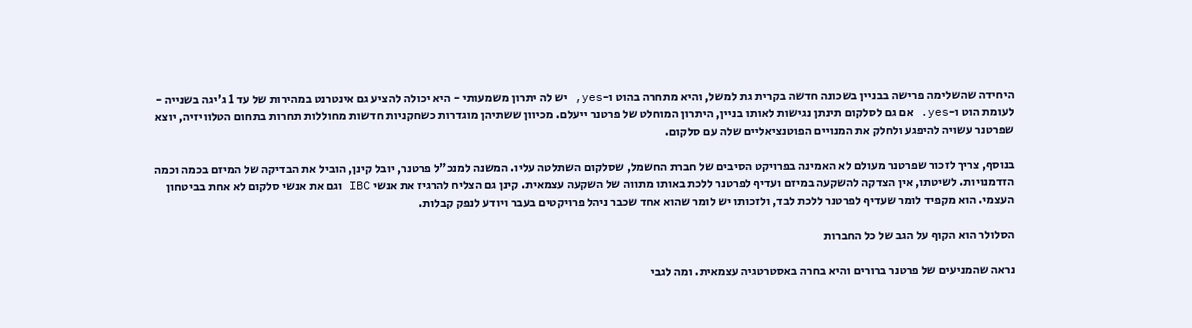היחידה שהשלימה פרישה בבניין בשכונה חדשה בקרית גת למשל, והיא מתחרה בהוט ו-yes, יש לה יתרון משמעותי - היא יכולה להציע גם אינטרנט במהירות של עד 1 ג'יגה בשנייה - לעומת הוט ו-yes. אם גם לסלקום תינתן נגישות לאותו בניין, היתרון המוחלט של פרטנר ייעלם. מכיוון ששתיהן מוגדרות כשחקניות חדשות מחוללות תחרות בתחום הטלוויזיה, יוצא שפרטנר עשויה להיפגע ולחלק את המנויים הפוטנציאליים שלה עם סלקום.

בנוסף, צריך לזכור שפרטנר מעולם לא האמינה בפרויקט הסיבים של חברת החשמל, שסלקום השתלטה עליו. המשנה למנכ"ל פרטנר, יובל קינן, הוביל את הבדיקה של המיזם בכמה וכמה הזדמנויות. לשיטתו, אין הצדקה להשקעה במיזם ועדיף לפרטנר ללכת באותו מתווה של השקעה עצמאית. קינן גם הצליח להרגיז את אנשי IBC וגם את אנשי סלקום לא אחת בביטחון העצמי. הוא מקפיד לומר שעדיף לפרטנר ללכת לבד, ולזכותו יש לומר שהוא אחד שכבר ניהל פרויקטים בעבר ויודע לנפק קבלות.

הסלולר הוא הקוף על הגב של כל החברות

נראה שהמניעים של פרטנר ברורים והיא בחרה באסטרטגיה עצמאית. ומה לגבי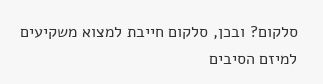סלקום? ובכן, סלקום חייבת למצוא משקיעים למיזם הסיבים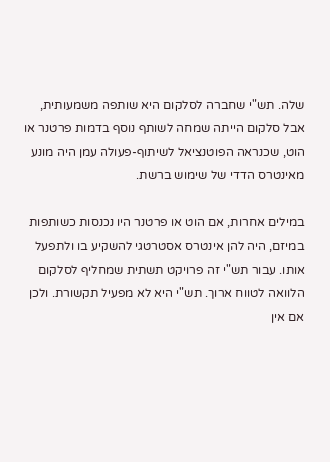שלה. תש"י שחברה לסלקום היא שותפה משמעותית, אבל סלקום הייתה שמחה לשותף נוסף בדמות פרטנר או הוט, שכנראה הפוטנציאל לשיתוף-פעולה עמן היה מונע מאינטרס הדדי של שימוש ברשת.

במילים אחרות, אם הוט או פרטנר היו נכנסות כשותפות במיזם, היה להן אינטרס אסטרטגי להשקיע בו ולתפעל אותו. עבור תש"י זה פרויקט תשתית שמחליף לסלקום הלוואה לטווח ארוך. תש"י היא לא מפעיל תקשורת. ולכן אם אין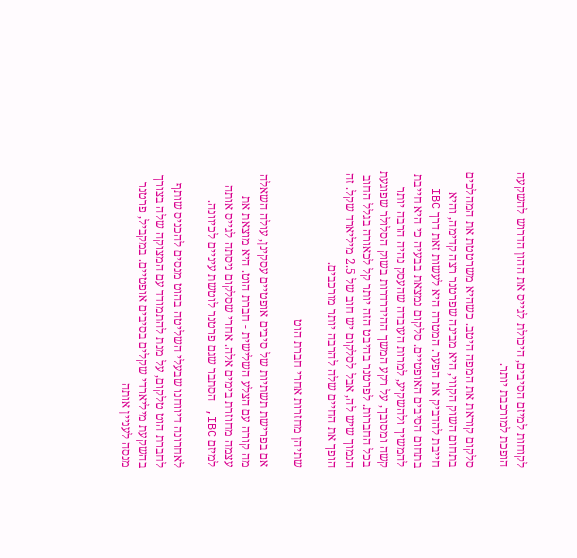לקוחות למיזם הסיבים, היכולת לגייס את ההון הדרוש להשקעה הופכת למורכבת יותר.

סלקום קוראת את המפה היטב. כשהיא משרטטת את המהלכים בתחום השוק הקווי, היא מבינה שפרטנר רצה קדימה, והיא חייבת להדביק את הפער. המטרה היא לעשות זאת דרך IBC בתחום הסיבים האופטיים. סלקום נמצאת בבעיה כי היא חייבת להמשיך ולהשקיע, למרות העובדה שהעסק נהיה הרבה יותר קשה ומסובך, על רקע המשך ההידרדרות בשוק הסלולר שפוגעת בכל החברות. לפרטנר בהיבט הזה יותר קל לכאורה בגלל החוב הנמוך שיש לה, אבל לסלקום יש חוב של 2.5 מיליארד שקל. זה הופך את החיים שלה להרבה יותר מורכבים.

שתיהן מחזרות אחרי חברת הוט

אם בפרישת תשתיות של סיבים אופטיים עסקינן, עולה השאלה מה קורה עם הצלע השלישית - חברת הוט. היא מוצאת את עצמה מחוזרת בימים אלה. אחרי שסלקום ניסתה לגייס אותה למיזם IBC, הסתבר שגם פרטנר לוטשת עיניים לכיוונה.

לאחרונה דיווחנו שבעלי השליטה בהוט מנסים להכניס שותף לחברת הוט טלקום, על מנת להתמודד עם המצוקה שלה בצורך בהשקעת מיליארדי שקלים בסיבים אופטיים. במקביל, פרטנר מנסה לעניין אותה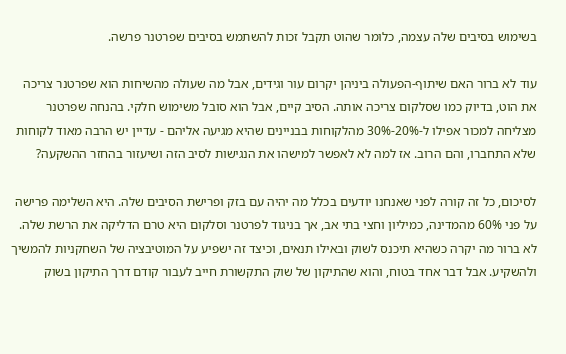בשימוש בסיבים שלה עצמה, כלומר שהוט תקבל זכות להשתמש בסיבים שפרטנר פרשה.

עוד לא ברור האם שיתוף-הפעולה ביניהן יקרום עור וגידים, אבל מה שעולה מהשיחות הוא שפרטנר צריכה את הוט, בדיוק כמו שסלקום צריכה אותה. הסיב קיים, אבל הוא סובל משימוש חלקי. בהנחה שפרטנר מצליחה למכור אפילו ל-20%-30% מהלקוחות בבניינים שהיא מגיעה אליהם - עדיין יש הרבה מאוד לקוחות שלא התחברו, והם הרוב. אז למה לא לאפשר למישהו את הנגישות לסיב הזה ושיעזור בהחזר ההשקעה?

לסיכום, כל זה קורה לפני שאנחנו יודעים בכלל מה יהיה עם בזק ופרישת הסיבים שלה. היא השלימה פרישה על פני 60% מהמדינה, כמיליון וחצי בתי אב, אך בניגוד לפרטנר וסלקום היא טרם הדליקה את הרשת שלה. לא ברור מה יקרה כשהיא תיכנס לשוק ובאילו תנאים, וכיצד זה ישפיע על המוטיבציה של השחקניות להמשיך ולהשקיע. אבל דבר אחד בטוח, והוא שהתיקון של שוק התקשורת חייב לעבור קודם דרך התיקון בשוק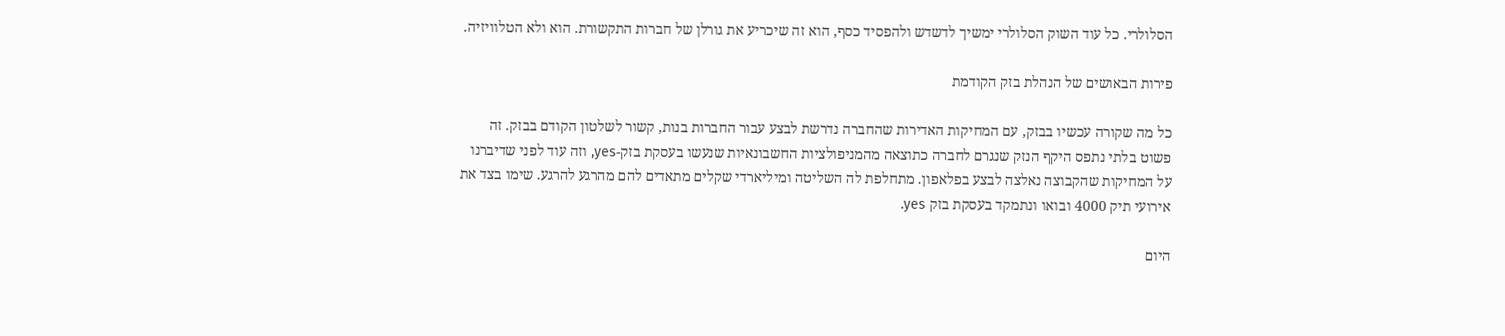הסלולרי. כל עוד השוק הסלולרי ימשיך לדשדש ולהפסיד כסף, הוא זה שיכריע את גורלן של חברות התקשורת. הוא ולא הטלוויזיה.

פירות הבאושים של הנהלת בזק הקודמת

כל מה שקורה עכשיו בבזק, עם המחיקות האדירות שהחברה נדרשת לבצע עבור החברות בנות, קשור לשלטון הקודם בבזק. זה פשוט בלתי נתפס היקף הנזק שנגרם לחברה כתוצאה מהמניפולציות החשבונאיות שנעשו בעסקת בזק-yes, וזה עוד לפני שדיברנו על המחיקות שהקבוצה נאלצה לבצע בפלאפון. מתחלפת לה השליטה ומיליארדי שקלים מתאדים להם מהרגע להרגע. שימו בצד את אירועי תיק 4000 ובואו ונתמקד בעסקת בזק yes.

היום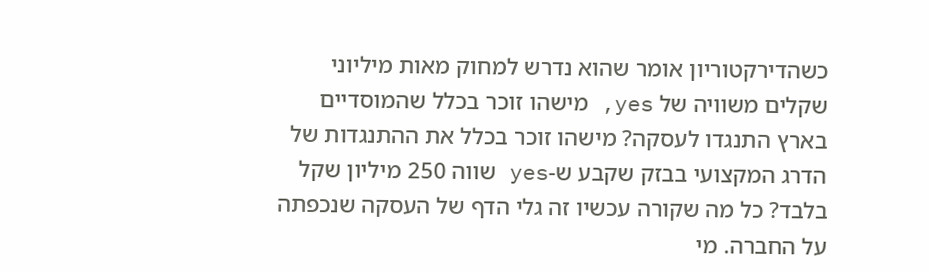כשהדירקטוריון אומר שהוא נדרש למחוק מאות מיליוני שקלים משוויה של yes, מישהו זוכר בכלל שהמוסדיים בארץ התנגדו לעסקה? מישהו זוכר בכלל את ההתנגדות של הדרג המקצועי בבזק שקבע ש-yes שווה 250 מיליון שקל בלבד? כל מה שקורה עכשיו זה גלי הדף של העסקה שנכפתה על החברה. מי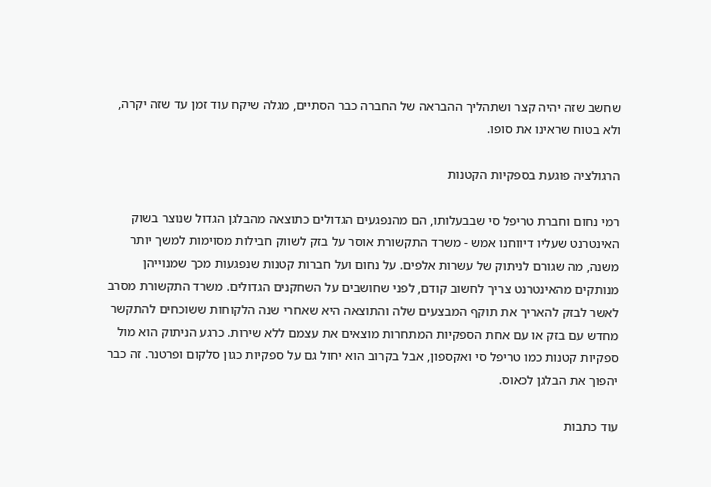שחשב שזה יהיה קצר ושתהליך ההבראה של החברה כבר הסתיים, מגלה שיקח עוד זמן עד שזה יקרה, ולא בטוח שראינו את סופו.

הרגולציה פוגעת בספקיות הקטנות

רמי נחום וחברת טריפל סי שבבעלותו, הם מהנפגעים הגדולים כתוצאה מהבלגן הגדול שנוצר בשוק האינטרנט שעליו דיווחנו אמש - משרד התקשורת אוסר על בזק לשווק חבילות מסוימות למשך יותר משנה, מה שגורם לניתוק של עשרות אלפים. על נחום ועל חברות קטנות שנפגעות מכך שמנוייהן מנותקים מהאינטרנט צריך לחשוב קודם, לפני שחושבים על השחקנים הגדולים. משרד התקשורת מסרב לאשר לבזק להאריך את תוקף המבצעים שלה והתוצאה היא שאחרי שנה הלקוחות ששוכחים להתקשר מחדש עם בזק או עם אחת הספקיות המתחרות מוצאים את עצמם ללא שירות. כרגע הניתוק הוא מול ספקיות קטנות כמו טריפל סי ואקספון, אבל בקרוב הוא יחול גם על ספקיות כגון סלקום ופרטנר. זה כבר יהפוך את הבלגן לכאוס.

עוד כתבות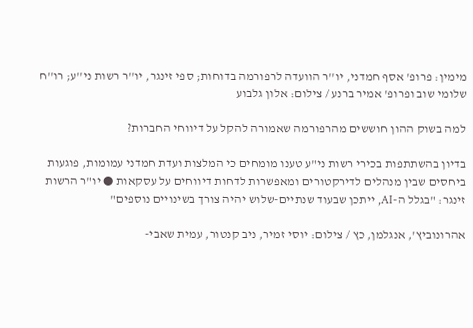מימין: פרופ' אסף חמדני, יו''ר הוועדה לרפורמה בדוחות; ספי זינגר, יו''ר רשות ני''ע; רו''ח שלומי שוב ופרופ' אמיר ברנע / צילום: אלון גלבוע

למה בשוק ההון חוששים מהרפורמה שאמורה להקל על דיווחי החברות?

בדיון בהשתתפות בכירי רשות ני"ע טענו מומחים כי המלצות ועדת חמדני עמומות, פוגעות ביחסים שבין מנהלים לדירקטורים ומאפשרות לדחות דיווחים על עסקאות ● יו"ר הרשות זינגר: "בגלל ה-AI, ייתכן שבעוד שנתיים-שלוש יהיה צורך בשינויים נוספים"

אהרונוביץ', אנגלמן, כץ / צילום: יוסי זמיר, ניב קנטור, עמית שאבי-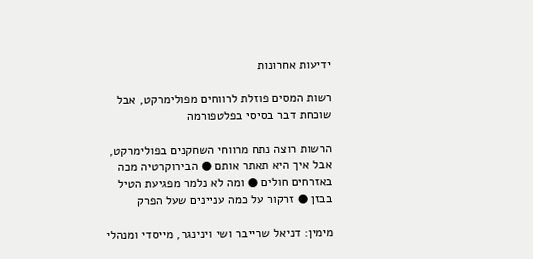ידיעות אחרונות

רשות המסים פוזלת לרווחים מפולימרקט, אבל שוכחת דבר בסיסי בפלטפורמה

הרשות רוצה נתח מרווחי השחקנים בפולימרקט, אבל איך היא תאתר אותם ● הבירוקרטיה מכה באזרחים חולים ● ומה לא נלמר מפגיעת הטיל בבזן ● זרקור על כמה עניינים שעל הפרק

מימין: דניאל שרייבר ושי וינינגר, מייסדי ומנהלי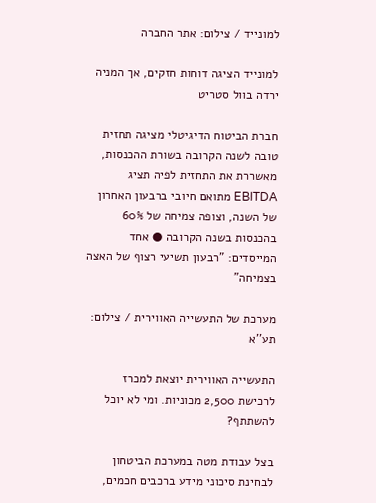למונייד / צילום: אתר החברה

למונייד הציגה דוחות חזקים, אך המניה ירדה בוול סטריט

חברת הביטוח הדיגיטלי מציגה תחזית טובה לשנה הקרובה בשורת ההכנסות, מאשררת את התחזית לפיה תציג EBITDA מתואם חיובי ברבעון האחרון של השנה, וצופה צמיחה של 60% בהכנסות בשנה הקרובה ● אחד המייסדים: "רבעון תשיעי רצוף של האצה בצמיחה"

מערכת של התעשייה האווירית / צילום: תע''א

התעשייה האווירית יוצאת למכרז לרכישת 2,500 מכוניות. ומי לא יוכל להשתתף?

בצל עבודת מטה במערכת הביטחון לבחינת סיכוני מידע ברכבים חכמים,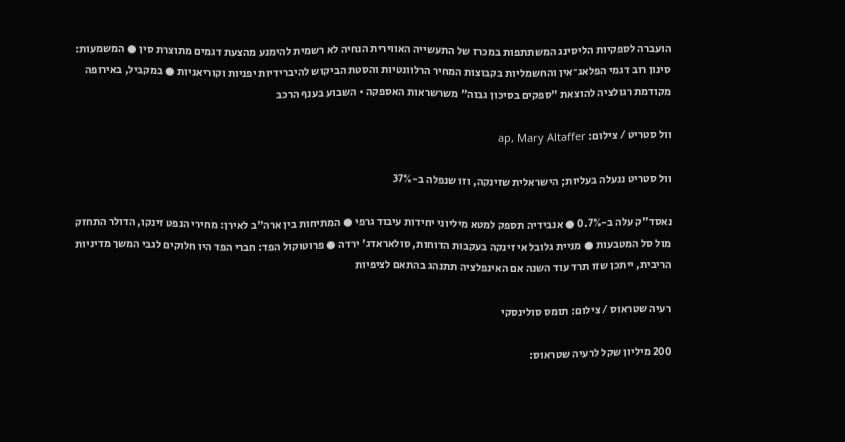הועברה לספקיות הליסינג המשתתפות במכרז של התעשייה האווירית הנחיה לא רשמית להימנע מהצעת דגמים מתוצרת סין ● המשמעות: סינון רוב דגמי הפלאג־אין והחשמליות בקבוצות המחיר הרלוונטיות והסטת הביקוש להיברידיות יפניות וקוריאניות ● במקביל, באירופה מקודמת רגולציה להוצאת "ספקים בסיכון גבוה" משרשראות האספקה • השבוע בענף הרכב

וול סטריט / צילום: ap, Mary Altaffer

וול סטריט ננעלה בעליות; הישראלית שזינקה, וזו שנפלה ב-37%

נאסד"ק עלה ב-0.7% ● אנבידיה תספק למטא מיליוני יחידות עיבוד גרפי ● המתיחות בין ארה"ב לאירן: מחירי הנפט זינקו, הדולר התחזק מול סל המטבעות ● מניית גלובל אי זינקה בעקבות הדוחות, סולאראדג' ירדה ● פרוטוקול הפד: חברי הפד היו חלוקים לגבי המשך מדיניות הריבית, ייתכן שזו תרד עוד השנה אם האינפלציה תתנהג בהתאם לציפיות

רעיה שטראוס / צילום: תומס סולינסקי

200 מיליון שקל לרעיה שטראוס: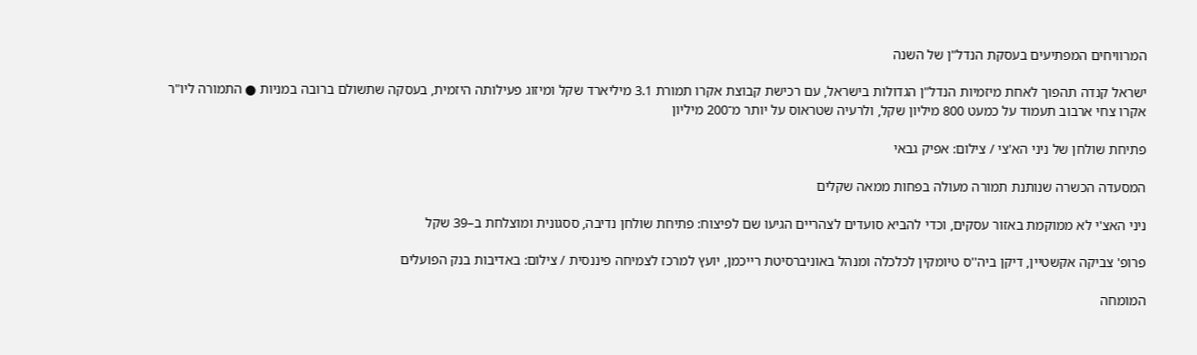המרוויחים המפתיעים בעסקת הנדל"ן של השנה

ישראל קנדה תהפוך לאחת מיזמיות הנדל"ן הגדולות בישראל, עם רכישת קבוצת אקרו תמורת 3.1 מיליארד שקל ומיזוג פעילותה היזמית, בעסקה שתשולם ברובה במניות ● התמורה ליו"ר אקרו צחי ארבוב תעמוד על כמעט 800 מיליון שקל, ולרעיה שטראוס על יותר מ־200 מיליון

פתיחת שולחן של ניני הא'צי / צילום: אפיק גבאי

המסעדה הכשרה שנותנת תמורה מעולה בפחות ממאה שקלים

ניני האצ'י לא ממוקמת באזור עסקים, וכדי להביא סועדים לצהריים הגיעו שם לפיצוח: פתיחת שולחן נדיבה, ססגונית ומוצלחת ב–39 שקל

פרופ' צביקה אקשטיין, דיקן ביה''ס טיומקין לכלכלה ומנהל באוניברסיטת רייכמן, יועץ למרכז לצמיחה פיננסית / צילום: באדיבות בנק הפועלים

המומחה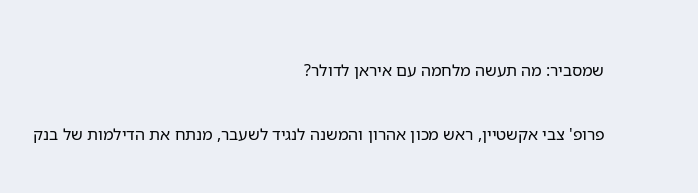שמסביר: מה תעשה מלחמה עם איראן לדולר?

פרופ' צבי אקשטיין, ראש מכון אהרון והמשנה לנגיד לשעבר, מנתח את הדילמות של בנק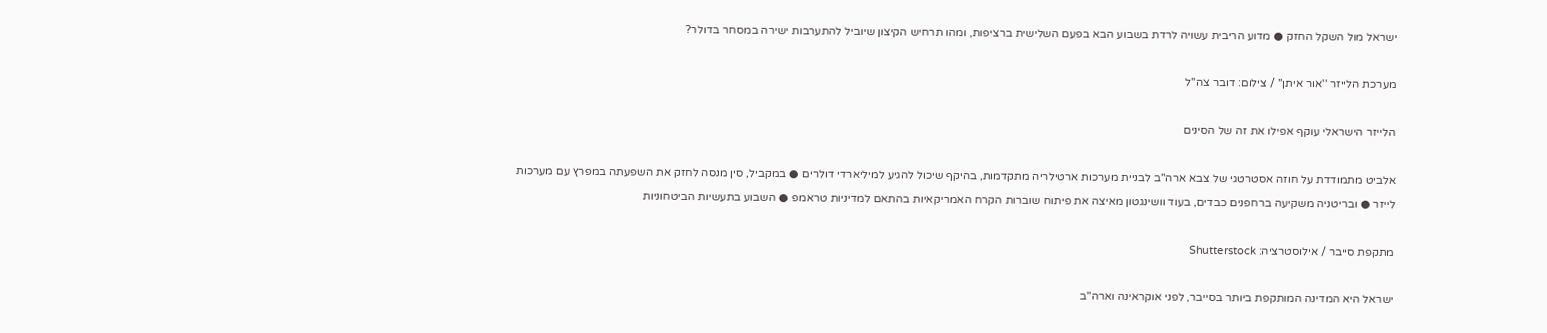ישראל מול השקל החזק ● מדוע הריבית עשויה לרדת בשבוע הבא בפעם השלישית ברציפות, ומהו תרחיש הקיצון שיוביל להתערבות ישירה במסחר בדולר?

מערכת הלייזר ''אור איתן'' / צילום: דובר צה''ל

הלייזר הישראלי עוקף אפילו את זה של הסינים

אלביט מתמודדת על חוזה אסטרטגי של צבא ארה"ב לבניית מערכות ארטילריה מתקדמות, בהיקף שיכול להגיע למיליארדי דולרים ● במקביל, סין מנסה לחזק את השפעתה במפרץ עם מערכות לייזר ● ובריטניה משקיעה ברחפנים כבדים, בעוד וושינגטון מאיצה את פיתוח שוברות הקרח האמריקאיות בהתאם למדיניות טראמפ ● השבוע בתעשיות הביטחוניות

מתקפת סייבר / אילוסטרציה: Shutterstock

ישראל היא המדינה המותקפת ביותר בסייבר, לפני אוקראינה וארה"ב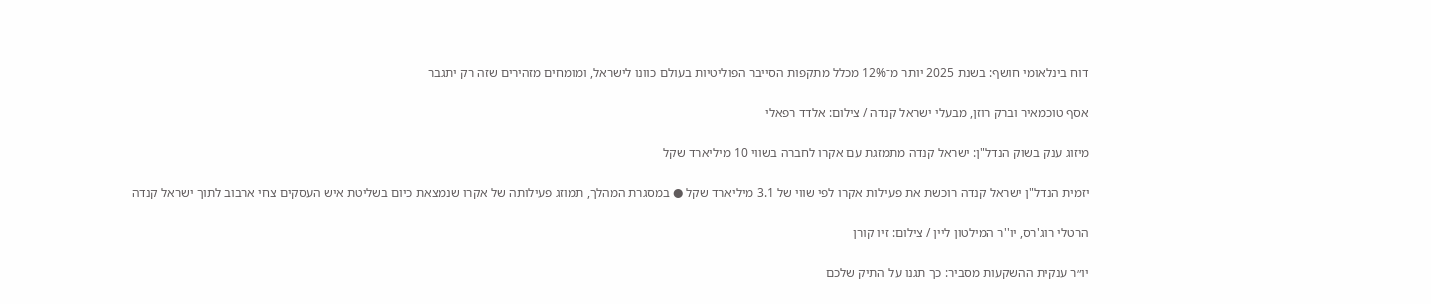דוח בינלאומי חושף: בשנת 2025 יותר מ־12% מכלל מתקפות הסייבר הפוליטיות בעולם כוונו לישראל, ומומחים מזהירים שזה רק יתגבר

אסף טוכמאיר וברק רוזן, מבעלי ישראל קנדה / צילום: אלדד רפאלי

מיזוג ענק בשוק הנדל"ן: ישראל קנדה מתמזגת עם אקרו לחברה בשווי 10 מיליארד שקל

יזמית הנדל"ן ישראל קנדה רוכשת את פעילות אקרו לפי שווי של 3.1 מיליארד שקל ● במסגרת המהלך, תמוזג פעילותה של אקרו שנמצאת כיום בשליטת איש העסקים צחי ארבוב לתוך ישראל קנדה

הרטלי רוג'רס, יו''ר המילטון ליין / צילום: זיו קורן

יו״ר ענקית ההשקעות מסביר: כך תגנו על התיק שלכם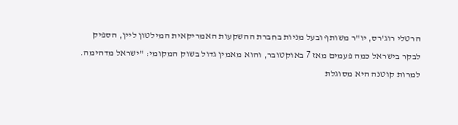הרטלי רוג'רס, יו"ר משותף ובעל מניות בחברת ההשקעות האמריקאית המילטון ליין, הספיק לבקר בישראל כמה פעמים מאז 7 באוקטובר, והוא מאמין גדול בשוק המקומי: "ישראל מדהימה. למרות קוטנה היא מסוגלת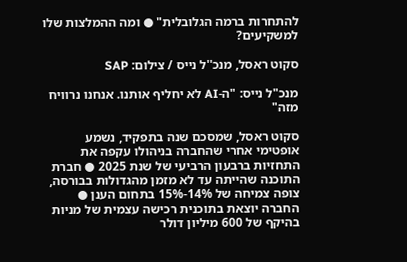להתחרות ברמה הגלובלית" ● ומה ההמלצות שלו למשקיעים?

סקוט ראסל, מנכ''ל נייס / צילום: SAP

מנכ"ל נייס: "ה-AI לא יחליף אותנו. אנחנו נרוויח מזה"

סקוט ראסל, שמסכם שנה בתפקיד, נשמע אופטימי אחרי שהחברה בניהולו עקפה את התחזיות ברבעון הרביעי של שנת 2025 ● חברת התוכנה שהייתה עד לא מזמן מהגדולות בבורסה, צופה צמיחה של 14%-15% בתחום הענן ● החברה יוצאת בתוכנית רכישה עצמית של מניות בהיקף של 600 מיליון דולר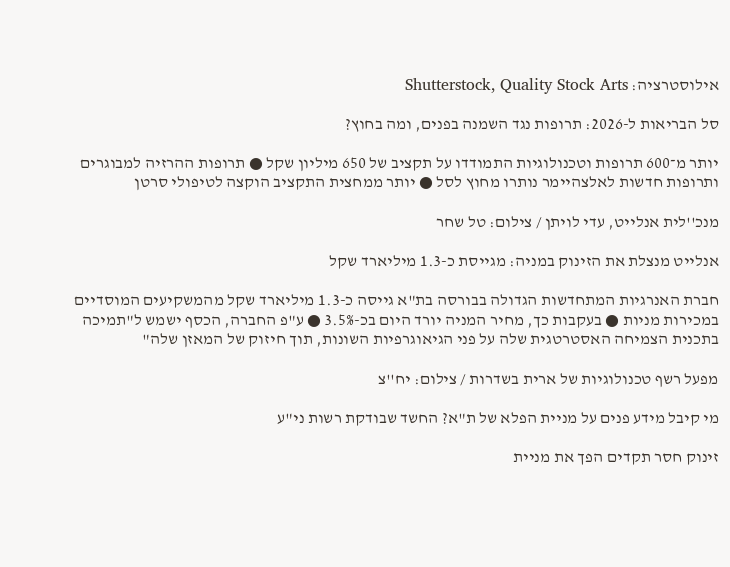אילוסטרציה: Shutterstock, Quality Stock Arts

סל הבריאות ל-2026: תרופות נגד השמנה בפנים, ומה בחוץ?

יותר מ־600 תרופות וטכנולוגיות התמודדו על תקציב של 650 מיליון שקל ● תרופות ההרזיה למבוגרים ותרופות חדשות לאלצהיימר נותרו מחוץ לסל ● יותר ממחצית התקציב הוקצה לטיפולי סרטן

מנכ''לית אנלייט, עדי לויתן / צילום: טל שחר

אנלייט מנצלת את הזינוק במניה: מגייסת כ-1.3 מיליארד שקל

חברת האנרגיות המתחדשות הגדולה בבורסה בת"א גייסה כ-1.3 מיליארד שקל מהמשקיעים המוסדיים במכירות מניות ● בעקבות כך, מחיר המניה יורד היום בכ-3.5% ● ע"פ החברה, הכסף ישמש ל"תמיכה בתכנית הצמיחה האסטרטגית שלה על פני הגיאוגרפיות השונות, תוך חיזוק של המאזן שלה"

מפעל רשף טכנולוגיות של ארית בשדרות / צילום: יח''צ

מי קיבל מידע פנים על מניית הפלא של ת"א? החשד שבודקת רשות ני"ע

זינוק חסר תקדים הפך את מניית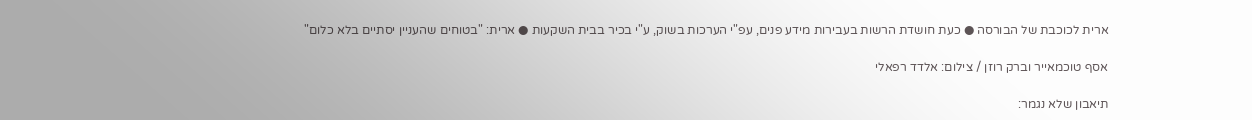ארית לכוכבת של הבורסה ● כעת חושדת הרשות בעבירות מידע פנים, עפ"י הערכות בשוק, ע"י בכיר בבית השקעות ● ארית: "בטוחים שהעניין יסתיים בלא כלום"

אסף טוכמאייר וברק רוזן / צילום: אלדד רפאלי

תיאבון שלא נגמר: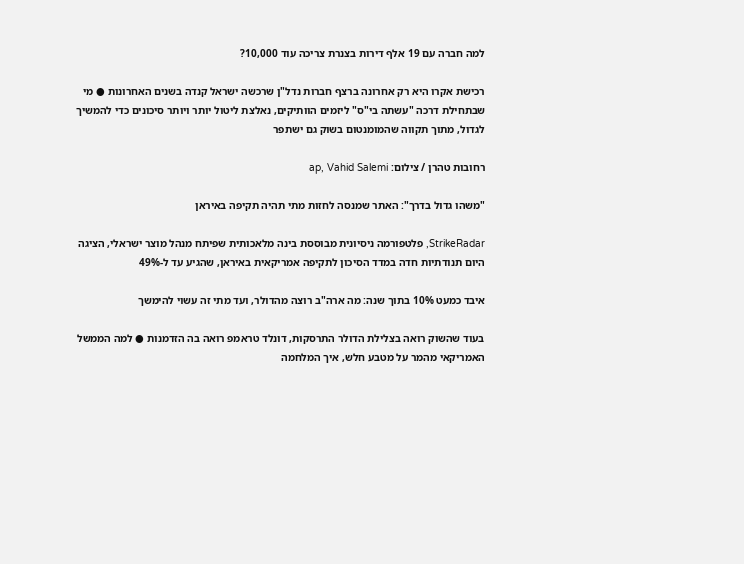למה חברה עם 19 אלף דירות בצנרת צריכה עוד 10,000?

רכישת אקרו היא רק אחרונה ברצף חברות נדל"ן שרכשה ישראל קנדה בשנים האחרונות ● מי שבתחילת דרכה "עשתה בי"ס" ליזמים הוותיקים, נאלצת ליטול יותר ויותר סיכונים כדי להמשיך לגדול, מתוך תקווה שהמומנטום בשוק גם ישתפר

רחובות טהרן / צילום: ap, Vahid Salemi

"משהו גדול בדרך": האתר שמנסה לחזות מתי תהיה תקיפה באיראן

StrikeRadar, פלטפורמה ניסיונית מבוססת בינה מלאכותית שפיתח מנהל מוצר ישראלי, הציגה היום תנודתיות חדה במדד הסיכון לתקיפה אמריקאית באיראן, שהגיע עד ל-49%

איבד כמעט 10% בתוך שנה: מה ארה"ב רוצה מהדולר, ועד מתי זה עשוי להימשך

בעוד שהשוק רואה בצלילת הדולר התרסקות, דונלד טראמפ רואה בה הזדמנות ● למה הממשל האמריקאי מהמר על מטבע חלש, איך המלחמה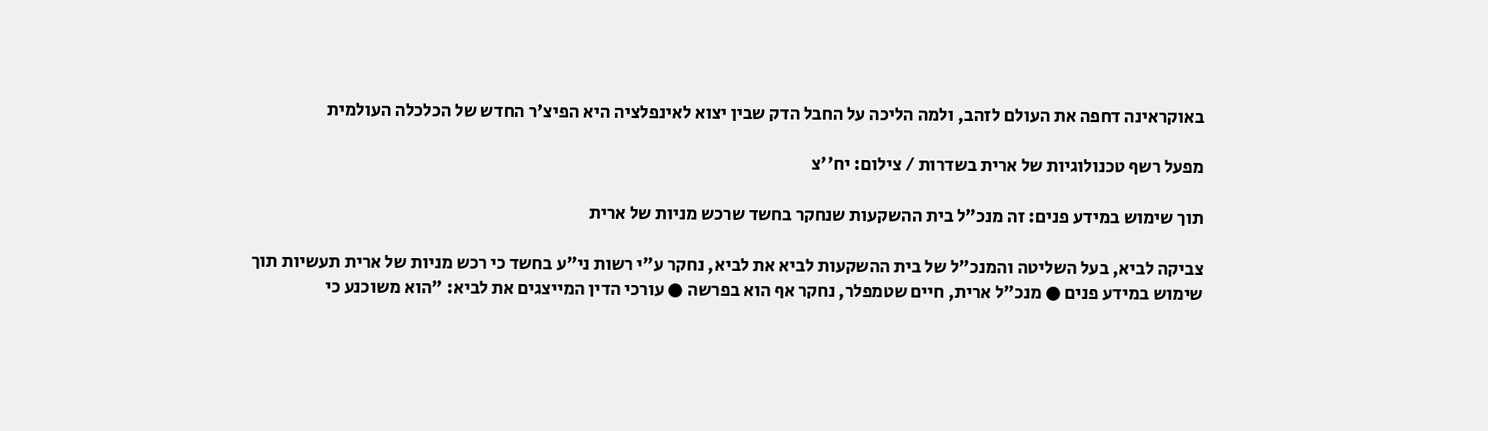באוקראינה דחפה את העולם לזהב, ולמה הליכה על החבל הדק שבין יצוא לאינפלציה היא הפיצ'ר החדש של הכלכלה העולמית

מפעל רשף טכנולוגיות של ארית בשדרות / צילום: יח''צ

תוך שימוש במידע פנים: זה מנכ"ל בית ההשקעות שנחקר בחשד שרכש מניות של ארית

צביקה לביא, בעל השליטה והמנכ"ל של בית ההשקעות לביא את לביא, נחקר ע"י רשות ני"ע בחשד כי רכש מניות של ארית תעשיות תוך שימוש במידע פנים ● מנכ"ל ארית, חיים שטמפלר, נחקר אף הוא בפרשה ● עורכי הדין המייצגים את לביא: "הוא משוכנע כי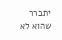יתברר שהוא לא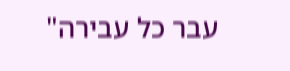עבר כל עבירה"